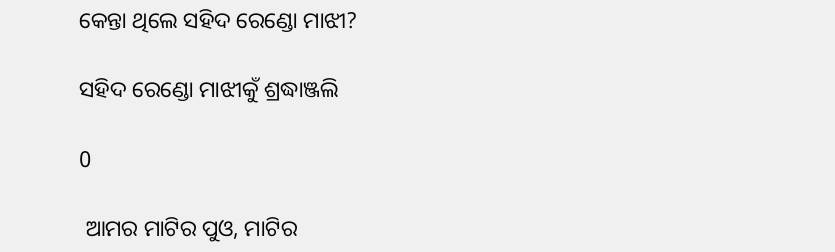କେନ୍ତା ଥିଲେ ସହିଦ ରେଣ୍ଡୋ ମାଝୀ?

ସହିଦ ରେଣ୍ଡୋ ମାଝୀକୁଁ ଶ୍ରଦ୍ଧାଞ୍ଜଲି

0

 ଆମର ମାଟିର ପୁଓ, ମାଟିର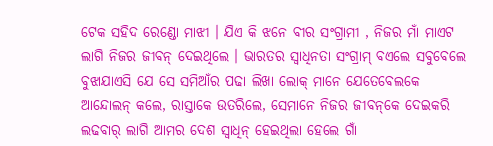ଟେକ ସହିଦ ରେଣ୍ଡୋ ମାଝୀ । ଯିଏ କି ଝନେ ବୀର ସଂଗ୍ରାମୀ , ନିଜର ମାଁ ମାଏଟ ଲାଗି ନିଜର ଜୀବନ୍ ଦେଇଥିଲେ । ଭାରତର ସ୍ୱାଧିନତା ସଂଗ୍ରାମ୍ ବଏଲେ ସବୁବେଲେ ବୁଝାଯାଏସି ଯେ ସେ ସମିଆଁର ପଢା ଲିଖା ଲୋକ୍ ମାନେ ଯେତେବେଲକେ ଆନ୍ଦୋଲନ୍ କଲେ, ରାସ୍ତାକେ ଉତରିଲେ, ସେମାନେ ନିଜର ଜୀବନ୍‌କେ ଦେଇକରି ଲଢବାର୍ ଲାଗି ଆମର ଦେଶ ସ୍ୱାଧିନ୍ ହେଇଥିଲା ହେଲେ ଗାଁ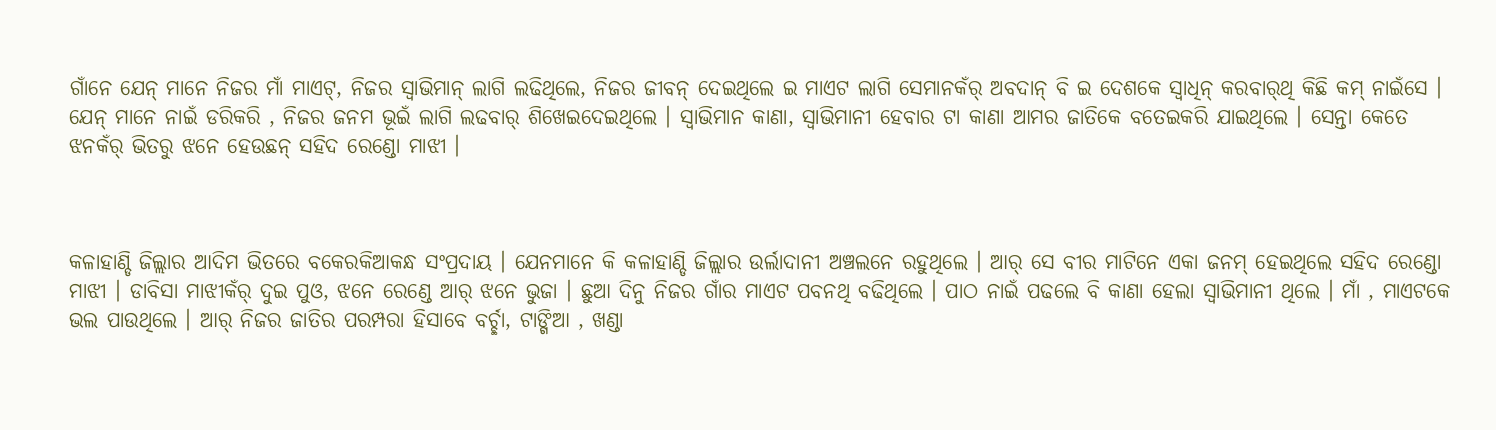ଗାଁନେ ଯେନ୍ ମାନେ ନିଜର ମାଁ ମାଏଟ୍‌, ନିଜର ସ୍ୱାଭିମାନ୍ ଲାଗି ଲଢିଥିଲେ, ନିଜର ଜୀବନ୍ ଦେଇଥିଲେ ଇ ମାଏଟ ଲାଗି ସେମାନକଁର୍ ଅବଦାନ୍ ବି ଇ ଦେଶକେ ସ୍ୱାଧିନ୍ କରବାର୍‌ଥି କିଛି କମ୍ ନାଇଁସେ । ଯେନ୍ ମାନେ ନାଇଁ ଡରିକରି , ନିଜର ଜନମ ଭୂଇଁ ଲାଗି ଲଢବାର୍ ଶିଖେଇଦେଇଥିଲେ । ସ୍ୱାଭିମାନ କାଣା, ସ୍ୱାଭିମାନୀ ହେବାର ଟା କାଣା ଆମର ଜାତିକେ ବତେଇକରି ଯାଇଥିଲେ । ସେନ୍ତା କେତେ ଝନକଁର୍ ଭିତରୁ ଝନେ ହେଉଛନ୍ ସହିଦ ରେଣ୍ଡୋ ମାଝୀ ।



କଳାହାଣ୍ଡି ଜିଲ୍ଲାର ଆଦିମ ଭିତରେ ବକେରକିଆକନ୍ଧ ସଂପ୍ରଦାୟ । ଯେନମାନେ କି କଳାହାଣ୍ଡି ଜିଲ୍ଲାର ଉର୍ଲାଦାନୀ ଅଞ୍ଚଲନେ ରହୁଥିଲେ । ଆର୍ ସେ ବୀର ମାଟିନେ ଏକା ଜନମ୍ ହେଇଥିଲେ ସହିଦ ରେଣ୍ଡୋ ମାଝୀ । ଡାବିସା ମାଝୀକଁର୍ ଦୁଇ ପୁଓ, ଝନେ ରେଣ୍ଡେ ଆର୍ ଝନେ ଭୁଜା । ଛୁଆ ଦିନୁ ନିଜର ଗାଁର ମାଏଟ ପବନଥି ବଢିଥିଲେ । ପାଠ ନାଇଁ ପଢଲେ ବି କାଣା ହେଲା ସ୍ୱାଭିମାନୀ ଥିଲେ । ମାଁ , ମାଏଟକେ ଭଲ ପାଉଥିଲେ । ଆର୍ ନିଜର ଜାତିର ପରମ୍ପରା ହିସାବେ ବର୍ଚ୍ଛା, ଟାଙ୍ଗିଆ , ଖଣ୍ଡା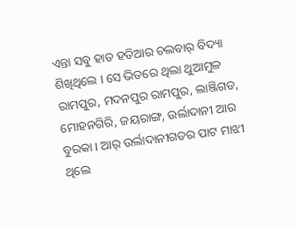ଏନ୍ତା ସବୁ ହାତ ହତିଆର ଚଲବାର୍ ବିଦ୍ୟା ଶିଖିଥିଲେ । ସେ ଭିତରେ ଥିଲା ଥୁଆମୁଳ ରାମପୁର, ମଦନପୁର ରାମପୁର, ଲାଞ୍ଜିଗଡ, ମୋହନଗିରି, ଜୟରାଙ୍ଗ, ଉର୍ଲାଦାନୀ ଆର ବୁରକା । ଆର୍ ଉର୍ଲାଦାନୀଗଡର ପାଟ ମାଝୀ ଥିଲେ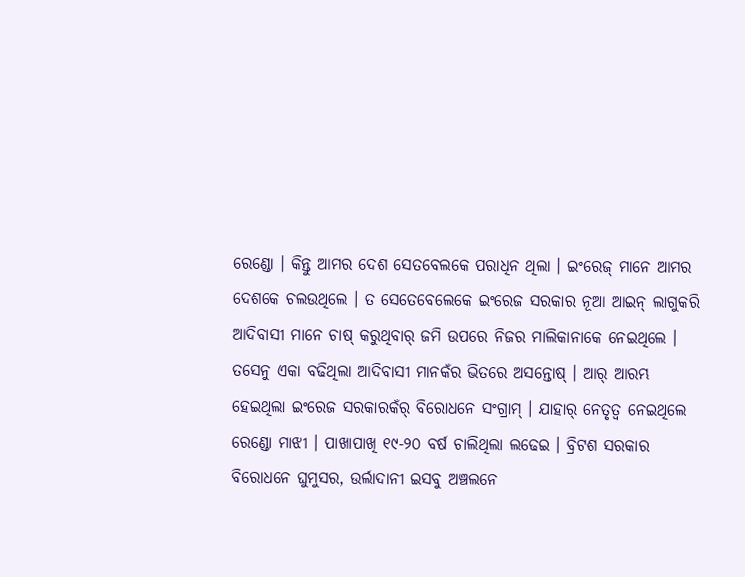ରେଣ୍ଡୋ । କିନ୍ତୁ ଆମର ଦେଶ ସେତବେଲକେ ପରାଧିନ ଥିଲା । ଇଂରେଜ୍ ମାନେ ଆମର ଦେଶକେ ଚଲଉଥିଲେ । ତ ସେତେବେଲେକେ ଇଂରେଜ ସରକାର ନୂଆ ଆଇନ୍ ଲାଗୁକରି ଆଦିବାସୀ ମାନେ ଚାଷ୍ କରୁଥିବାର୍ ଜମି ଉପରେ ନିଜର ମାଲିକାନାକେ ନେଇଥିଲେ । ତସେନୁ ଏକା ବଢିଥିଲା ଆଦିବାସୀ ମାନକଁର ଭିତରେ ଅସନ୍ତୋଷ୍ । ଆର୍ ଆରମ୍ଭ ହେଇଥିଲା ଇଂରେଜ ସରକାରକଁର୍ ବିରୋଧନେ ସଂଗ୍ରାମ୍ । ଯାହାର୍ ନେତୃତ୍ୱ ନେଇଥିଲେ ରେଣ୍ଡୋ ମାଝୀ । ପାଖାପାଖି ୧୯-୨୦ ବର୍ଷ ଚାଲିଥିଲା ଲଢେଇ । ବ୍ରିଟଶ ସରକାର ବିରୋଧନେ ଘୁମୁସର, ଉର୍ଲାଦାନୀ ଇସବୁ ଅଞ୍ଚଲନେ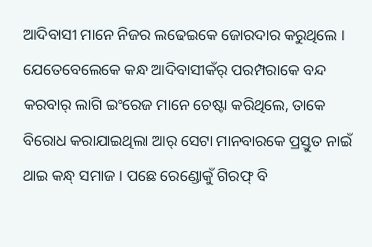ଆଦିବାସୀ ମାନେ ନିଜର ଲଢେଇକେ ଜୋରଦାର କରୁଥିଲେ । ଯେତେବେଲେକେ କନ୍ଧ ଆଦିବାସୀକଁର୍ ପରମ୍ପରାକେ ବନ୍ଦ କରବାର୍ ଲାଗି ଇଂରେଜ ମାନେ ଚେଷ୍ଟା କରିଥିଲେ, ତାକେ ବିରୋଧ କରାଯାଇଥିଲା ଆର୍ ସେଟା ମାନବାରକେ ପ୍ରସ୍ତୁତ ନାଇଁ ଥାଇ କନ୍ଧ୍ ସମାଜ । ପଛେ ରେଣ୍ଡୋକୁଁ ଗିରଫ୍ ବି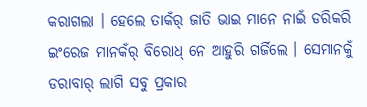କରାଗଲା । ହେଲେ ତାକଁର୍ ଜାତି ଭାଇ ମାନେ ନାଇଁ ଡରିକରି ଇଂରେଜ ମାନକଁର୍ ବିରୋଧ୍‌ ନେ ଆହୁରି ଗର୍ଜିଲେ । ସେମାନକୁଁ ଡରାବାର୍ ଲାଗି ସବୁ ପ୍ରକାର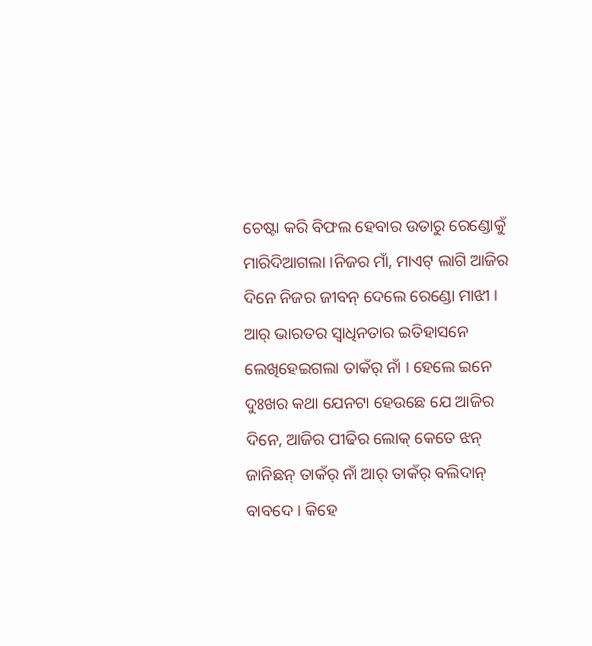ଚେଷ୍ଟା କରି ବିଫଲ ହେବାର ଉତାରୁ ରେଣ୍ଡୋକୁଁ ମାରିଦିଆଗଲା ।ନିଜର ମାଁ, ମାଏଟ୍ ଲାଗି ଆଜିର ଦିନେ ନିଜର ଜୀବନ୍ ଦେଲେ ରେଣ୍ଡୋ ମାଝୀ । ଆର୍ ଭାରତର ସ୍ୱାଧିନତାର ଇତିହାସନେ ଲେଖିହେଇଗଲା ତାକଁର୍ ନାଁ । ହେଲେ ଇନେ ଦୁଃଖର କଥା ଯେନଟା ହେଉଛେ ଯେ ଆଜିର ଦିନେ, ଆଜିର ପୀଢିର ଲୋକ୍ କେତେ ଝନ୍ ଜାନିଛନ୍ ତାକଁର୍ ନାଁ ଆର୍ ତାକଁର୍ ବଲିଦାନ୍ ବାବଦେ । କିହେ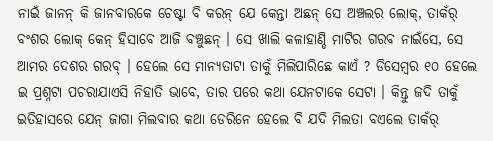ନାଇଁ ଜାନନ୍ କି ଜାନବାରକେ ଚେଷ୍ଟା ବି କରନ୍ ଯେ କେନ୍ତା ଅଛନ୍ ସେ ଅଞ୍ଚଲର ଲୋକ୍‌, ତାକଁର୍ ବଂଶର ଲୋକ୍ କେନ୍ ହିସାବେ ଆଜି ବଞ୍ଚୁଛନ୍ । ସେ ଖାଲି କଳାହାଣ୍ଡି ମାଟିର ଗରବ ନାଇଁସେ, ସେ ଆମର ଦେଶର ଗରବ୍ । ହେଲେ ସେ ମାନ୍ୟତାଟା ତାକୁଁ ମିଲିପାରିଛେ କାଏଁ ? ଡିସେମ୍ବର ୧୦ ହେଲେ ଇ ପ୍ରଶ୍ନଟା ପଚରାଯାଏସି ନିହାତି ଭାବେ, ତାର ପରେ କଥା ଯେନଟାକେ ସେଟା । କିନ୍ତୁ ଜଦି ତାକୁଁ ଇତିହାସରେ ଯେନ୍ ଜାଗା ମିଲବାର କଥା ଡେରିନେ ହେଲେ ବି ଯଦି ମିଲତା ବଏଲେ ତାକଁର୍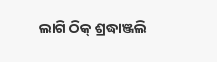ଲାଗି ଠିକ୍ ଶ୍ରଦ୍ଧାଞ୍ଜଲି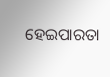ହେଇପାରତା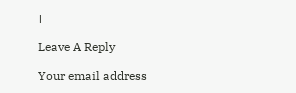।

Leave A Reply

Your email address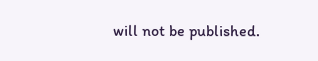will not be published.